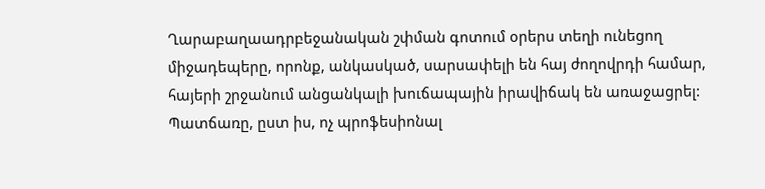Ղարաբաղաադրբեջանական շփման գոտում օրերս տեղի ունեցող միջադեպերը, որոնք, անկասկած, սարսափելի են հայ ժողովրդի համար, հայերի շրջանում անցանկալի խուճապային իրավիճակ են առաջացրել: Պատճառը, ըստ իս, ոչ պրոֆեսիոնալ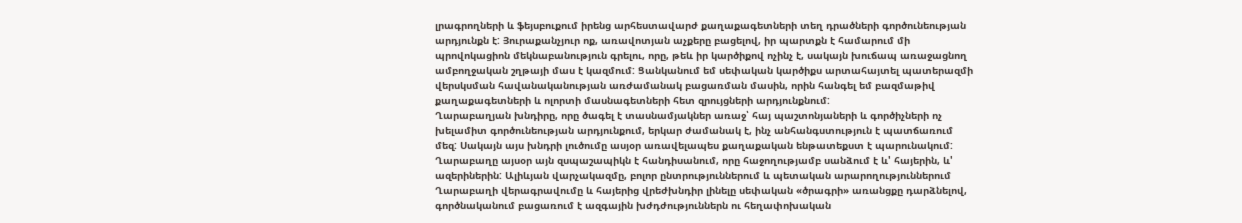լրագրողների և ֆեյսբուքում իրենց արհեստավարժ քաղաքագետների տեղ դրածների գործունեության արդյունքն է: Յուրաքանչյուր ոք, առավոտյան աչքերը բացելով, իր պարտքն է համարում մի պրովոկացիոն մեկնաբանություն գրելու, որը, թեև իր կարծիքով ոչինչ է, սակայն խուճապ առաջացնող ամբողջական շղթայի մաս է կազմում: Ցանկանում եմ սեփական կարծիքս արտահայտել պատերազմի վերսկսման հավանականության առժամանակ բացառման մասին, որին հանգել եմ բազմաթիվ քաղաքագետների և ոլորտի մասնագետների հետ զրույցների արդյունքնում:
Ղարաբաղյան խնդիրը, որը ծագել է տասնամյակներ առաջ՝ հայ պաշտոնյաների և գործիչների ոչ խելամիտ գործունեության արդյունքում, երկար ժամանակ է, ինչ անհանգստություն է պատճառում մեզ: Սակայն այս խնդրի լուծումը ասյօր առավելապես քաղաքական ենթատեքստ է պարունակում: Ղարաբաղը այսօր այն զսպաշապիկն է հանդիսանում, որը հաջողությամբ սանձում է և' հայերին, և' ազերիներին: Ալիևյան վարչակազմը, բոլոր ընտրություններում և պետական արարողություններում Ղարաբաղի վերագրավումը և հայերից վրեժխնդիր լինելը սեփական «ծրագրի» առանցքը դարձնելով, գործնականում բացառում է ազգային խժդժություններն ու հեղափոխական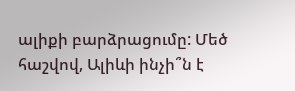ալիքի բարձրացումը: Մեծ հաշվով, Ալիևի ինչի՞ն է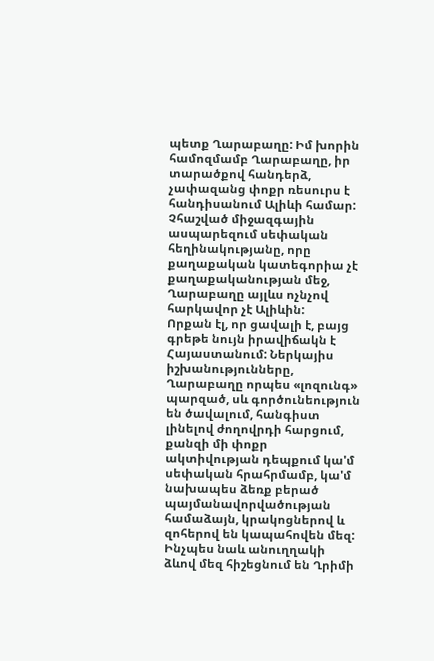պետք Ղարաբաղը: Իմ խորին համոզմամբ Ղարաբաղը, իր տարածքով հանդերձ, չափազանց փոքր ռեսուրս է հանդիսանում Ալիևի համար: Չհաշված միջազգային ասպարեզում սեփական հեղինակությանը, որը քաղաքական կատեգորիա չէ քաղաքականության մեջ, Ղարաբաղը այլևս ոչնչով հարկավոր չէ Ալիևին:
Որքան էլ, որ ցավալի է, բայց գրեթե նույն իրավիճակն է Հայաստանում: Ներկայիս իշխանությունները, Ղարաբաղը որպես «լոզունգ» պարզած, սև գործունեություն են ծավալում, հանգիստ լինելով ժողովրդի հարցում, քանզի մի փոքր ակտիվության դեպքում կա'մ սեփական հրահրմամբ, կա'մ նախապես ձեռք բերած պայմանավորվածության համաձայն, կրակոցներով և զոհերով են կապահովեն մեզ: Ինչպես նաև անուղղակի ձևով մեզ հիշեցնում են Ղրիմի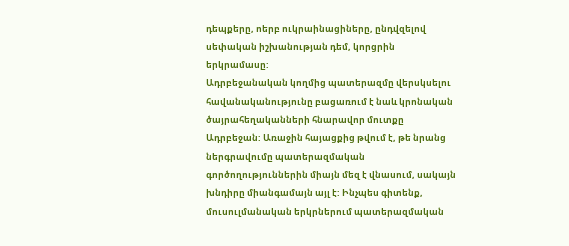դեպքերը, ոերբ ուկրաինացիները, ընդվզելով սեփական իշխանության դեմ, կորցրին երկրամասը:
Ադրբեջանական կողմից պատերազմը վերսկսելու հավանականությունը բացառում է նաև կրոնական ծայրահեղականների հնարավոր մուտքը Ադրբեջան: Առաջին հայացքից թվում է, թե նրանց ներգրավումը պատերազմական գործողություններին միայն մեզ է վնասում, սակայն խնդիրը միանգամայն այլ է: Ինչպես գիտենք, մուսուլմանական երկրներում պատերազմական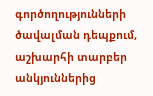գործողությունների ծավալման դեպքում, աշխարհի տարբեր անկյուններից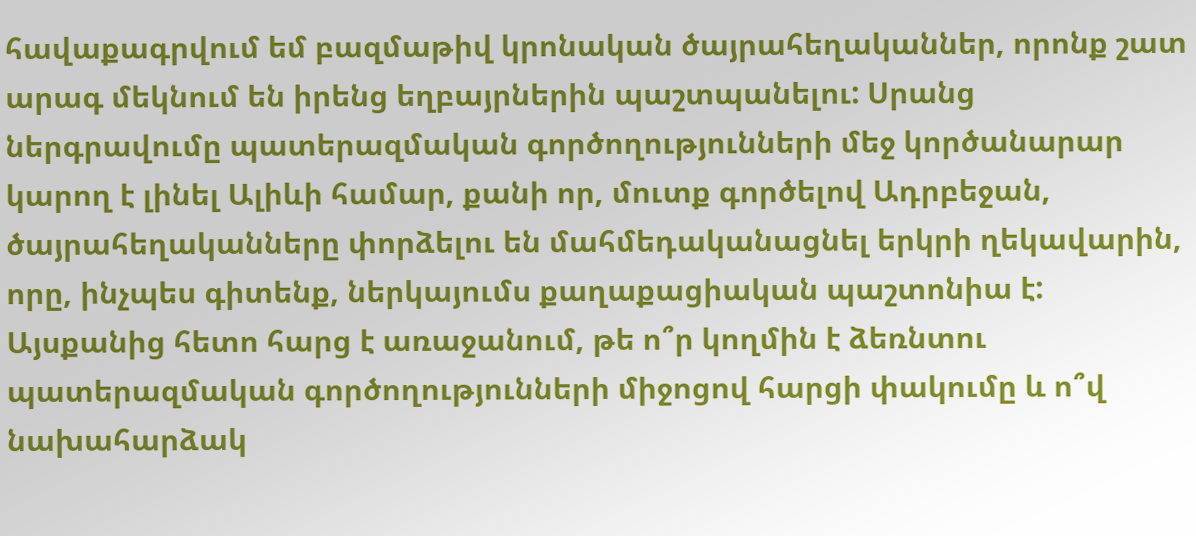հավաքագրվում եմ բազմաթիվ կրոնական ծայրահեղականներ, որոնք շատ արագ մեկնում են իրենց եղբայրներին պաշտպանելու: Սրանց ներգրավումը պատերազմական գործողությունների մեջ կործանարար կարող է լինել Ալիևի համար, քանի որ, մուտք գործելով Ադրբեջան, ծայրահեղականները փորձելու են մահմեդականացնել երկրի ղեկավարին, որը, ինչպես գիտենք, ներկայումս քաղաքացիական պաշտոնիա է:
Այսքանից հետո հարց է առաջանում, թե ո՞ր կողմին է ձեռնտու պատերազմական գործողությունների միջոցով հարցի փակումը և ո՞վ նախահարձակ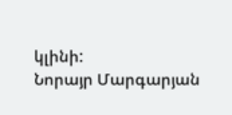կլինի:
Նորայր Մարգարյան